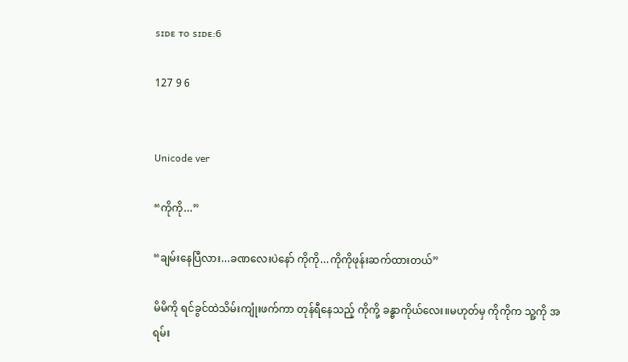ꜱɪᴅᴇ ᴛᴏ ꜱɪᴅᴇ:6

127 9 6


Unicode ver

“ကိုကို...”

“ချမ်းနေပြီလား...ခဏလေးပဲနော် ကိုကို...ကိုကိုဖုန်းဆက်ထားတယ်”

မိမိကို ရင်ခွင်ထဲသိမ်းကျုံးဖက်ကာ တုန်ရီနေသည့် ကိုကို့ ခန္ဓာကိုယ်လေး။မဟုတ်မှ ကိုကိုက သူ့ကို အရမ်း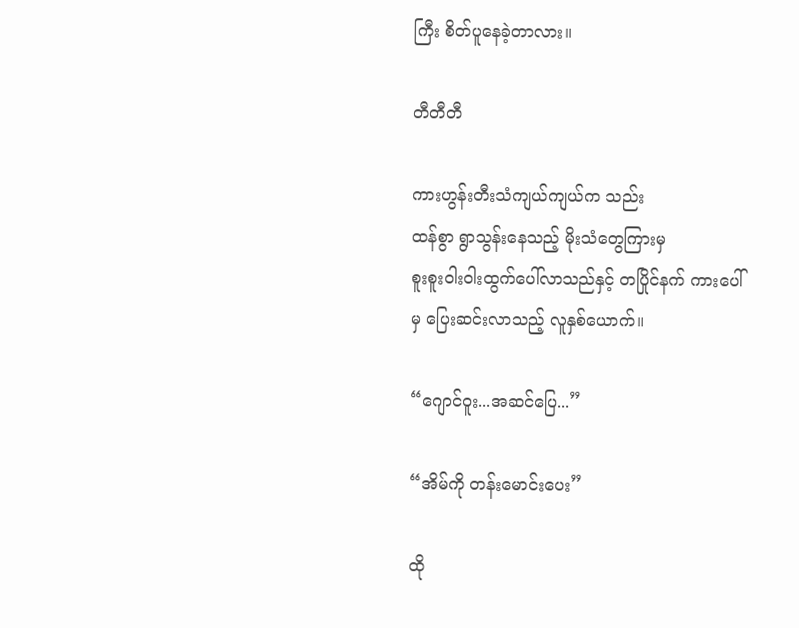ကြီး စိတ်ပူနေခဲ့တာလား။

တီတီတီ

ကားဟွန်းတီးသံကျယ်ကျယ်က သည်း
ထန်စွာ ရွာသွန်းနေသည့် မိုးသံတွေကြားမှ
စူးစူးဝါးဝါးထွက်ပေါ်လာသည်နှင့် တပြိုင်နက် ကားပေါ်မှ ပြေးဆင်းလာသည့် လူနှစ်ယောက်။

“ဂျောင်ဝူး...အဆင်ပြေ...”

“အိမ်ကို တန်းမောင်းပေး”

ထို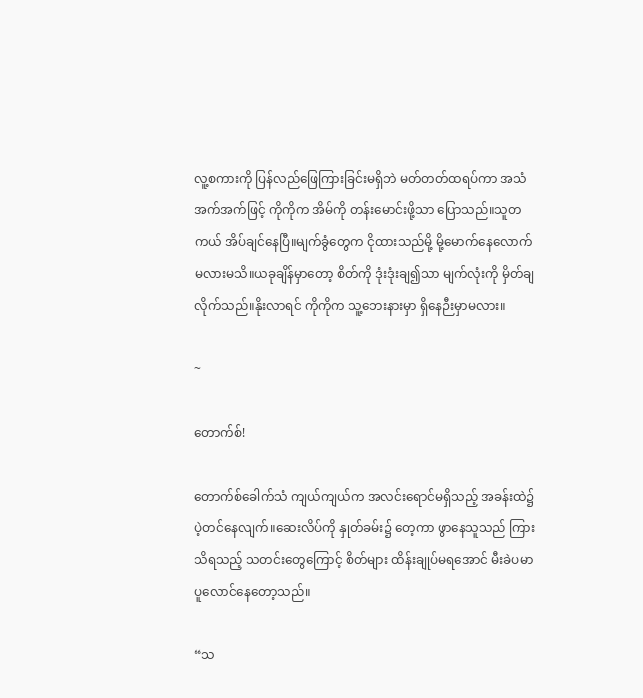လူ့စကားကို ပြန်လည်ဖြေကြားခြင်းမရှိဘဲ မတ်တတ်ထရပ်ကာ အသံအက်အက်ဖြင့် ကိုကိုက အိမ်ကို တန်းမောင်းဖို့သာ ပြောသည်။သူတကယ် အိပ်ချင်နေပြီ။မျက်ခွံတွေက ငိုထားသည်မို့ မို့မောက်နေလောက်မလားမသိ။ယခုချိန်မှာတော့ စိတ်ကို ဒုံးဒုံးချ၍သာ မျက်လုံးကို မှိတ်ချလိုက်သည်။နိုးလာရင် ကိုကိုက သူ့ဘေးနားမှာ ရှိနေဉီးမှာမလား။

~

တောက်စ်!

တောက်စ်ခေါက်သံ ကျယ်ကျယ်က အလင်းရောင်မရှိသည့် အခန်းထဲ၌ ပဲ့တင်နေလျက်။ဆေးလိပ်ကို နှုတ်ခမ်း၌ တေ့ကာ ဖွာနေသူသည် ကြားသိရသည့် သတင်းတွေကြောင့် စိတ်များ ထိန်းချုပ်မရအောင် မီးခဲပမာ ပူလောင်နေတော့သည်။

“သ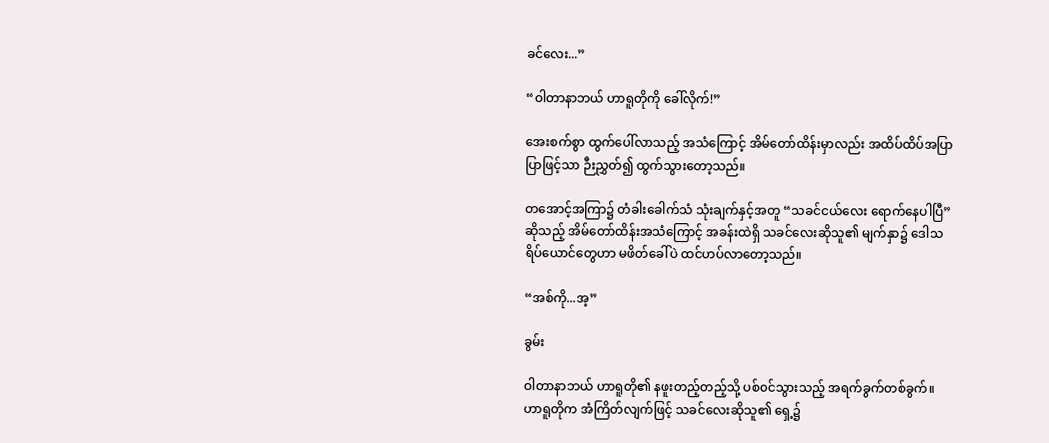ခင်လေး...”

“ဝါတာနာဘယ် ဟာရူတိုကို ခေါ်လိုက်!”

အေးစက်စွာ ထွက်ပေါ်လာသည့် အသံကြောင့် အိမ်တော်ထိန်းမှာလည်း အထိပ်ထိပ်အပြာပြာဖြင့်သာ ဉီးညွှတ်၍ ထွက်သွားတော့သည်။

တအောင့်အကြာ၌ တံခါးခေါက်သံ သုံးချက်နှင့်အတူ “သခင်ငယ်လေး ရောက်နေပါပြီ”ဆိုသည့် အိမ်တော်ထိန်းအသံကြောင့် အခန်းထဲရှိ သခင်လေးဆိုသူ၏ မျက်နှာ၌ ဒေါသရိပ်ယောင်တွေဟာ မဖိတ်ခေါ်ပဲ ထင်ဟပ်လာတော့သည်။

“အစ်ကို...အ့”

ခွမ်း

ဝါတာနာဘယ် ဟာရူတို၏ နဖူးတည့်တည့်သို့ ပစ်၀င်သွားသည့် အရက်ခွက်တစ်ခွက်။ဟာရူတိုက အံကြိတ်လျက်ဖြင့် သခင်လေးဆိုသူ၏ ရှေ့၌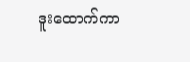ဒူးထောက်ကာ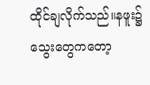ထိုင်ချလိုက်သည်။နဖူး၌ သွေးတွေကတော့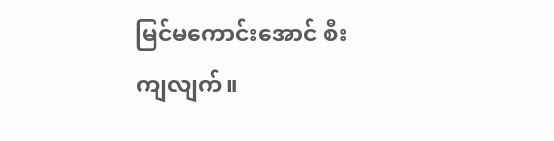မြင်မကောင်းအောင် စီးကျလျက်။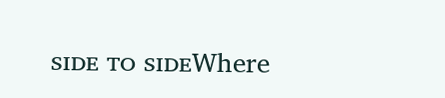ꜱɪᴅᴇ ᴛᴏ ꜱɪᴅᴇWhere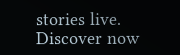stories live. Discover now